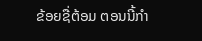ຂ້ອຍຊື່ຕ້ອມ ຕອນນີ້ກຳ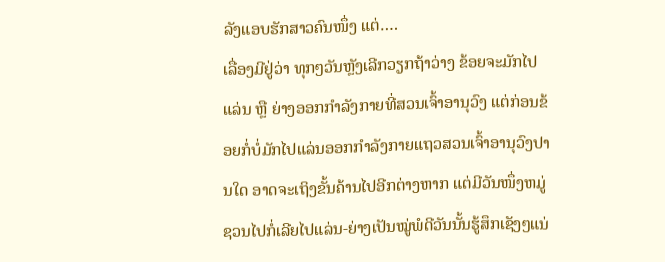ລັງແອບຮັກສາວຄົນໜຶ່ງ ແຕ່….
ເລື່ອງມີຢູ່ວ່າ ທຸກໆວັນຫຼັງເລີກວຽກຖ້າວ່າງ ຂ້ອຍຈະມັກໄປແລ່ນ ຫຼື ຍ່າງອອກກຳລັງກາຍທີ່ສວນເຈົ້າອານຸວົງ ແຕ່ກ່ອນຂ້ອຍກໍ່ບໍ່ມັກໄປແລ່ນອອກກຳລັງກາຍແຖວສວນເຈົ້າອານຸວົງປານໃດ ອາດຈະເຖິງຂັ້ນຄ້ານໄປອີກຕ່າງຫາກ ແຕ່ມີວັນໜຶ່ງຫມູ່ຊວນໄປກໍ່ເລີຍໄປແລ່ນ-ຍ່າງເປັນໝູ່ພໍດີວັນນັ້ນຮູ້ສຶກເຊັງໆແນ່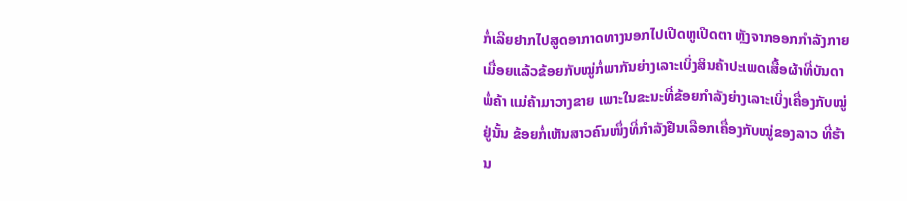ກໍ່ເລີຍຢາກໄປສູດອາກາດທາງນອກໄປເປີດຫູເປີດຕາ ຫຼັງຈາກອອກກຳລັງກາຍເມື່ອຍແລ້ວຂ້ອຍກັບໝູ່ກໍ່ພາກັນຍ່າງເລາະເບິ່ງສິນຄ້າປະເພດເສື້ອຜ້າທີ່ບັນດາພໍ່ຄ້າ ແມ່ຄ້າມາວາງຂາຍ ເພາະໃນຂະນະທີ່ຂ້ອຍກຳລັງຍ່າງເລາະເບິ່ງເຄື່ອງກັບໝູ່ຢູ່ນັ້ນ ຂ້ອຍກໍ່ເຫັນສາວຄົນໜຶ່ງທີ່ກຳລັງຢືນເລືອກເຄື່ອງກັບໝູ່ຂອງລາວ ທີ່ຮ້ານ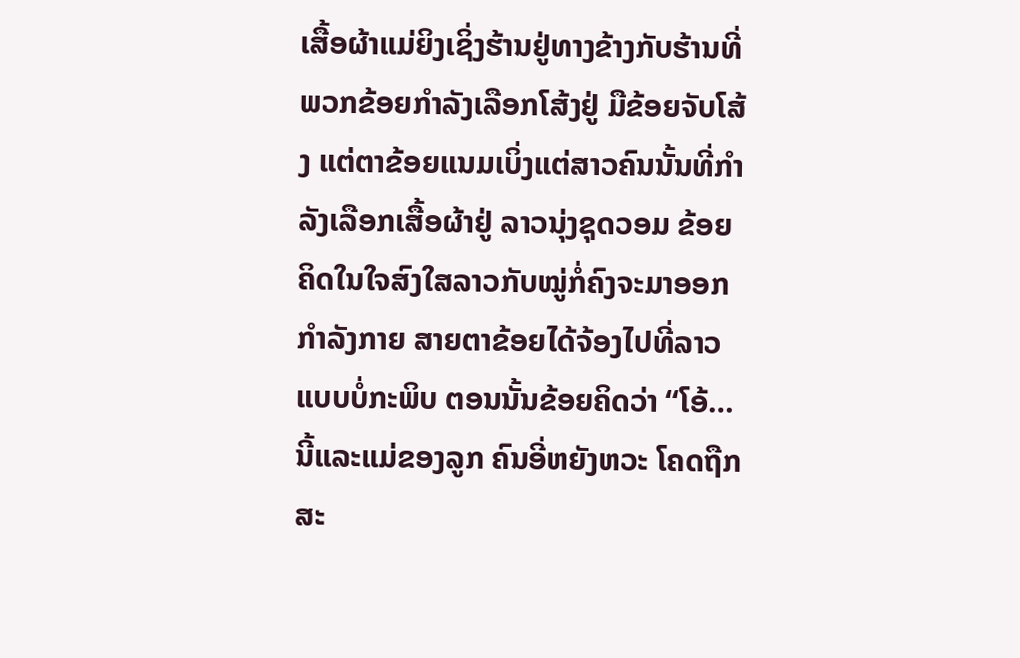ເສື້ອຜ້າແມ່ຍິງເຊິ່ງຮ້ານຢູ່ທາງຂ້າງກັບຮ້ານທີ່ພວກຂ້ອຍກຳລັງເລືອກໂສ້ງຢູ່ ມືຂ້ອຍຈັບໂສ້ງ ແຕ່ຕາຂ້ອຍແນມເບິ່ງແຕ່ສາວຄົນນັ້ນທີ່ກຳລັງເລືອກເສື້ອຜ້າຢູ່ ລາວນຸ່ງຊຸດວອມ ຂ້ອຍຄິດໃນໃຈສົງໃສລາວກັບໝູ່ກໍ່ຄົງຈະມາອອກກຳລັງກາຍ ສາຍຕາຂ້ອຍໄດ້ຈ້ອງໄປທີ່ລາວແບບບໍ່ກະພິບ ຕອນນັ້ນຂ້ອຍຄິດວ່າ “ໂອ້…ນີ້ແລະແມ່ຂອງລູກ ຄົນອີ່ຫຍັງຫວະ ໂຄດຖືກສະ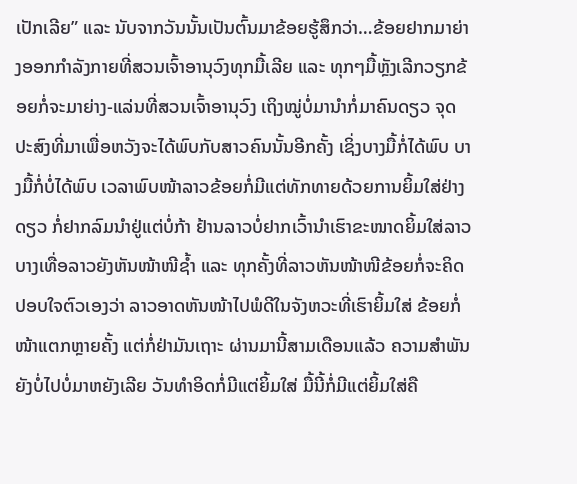ເປັກເລີຍ” ແລະ ນັບຈາກວັນນັ້ນເປັນຕົ້ນມາຂ້ອຍຮູ້ສຶກວ່າ…ຂ້ອຍຢາກມາຍ່າງອອກກຳລັງກາຍທີ່ສວນເຈົ້າອານຸວົງທຸກມື້ເລີຍ ແລະ ທຸກໆມື້ຫຼັງເລີກວຽກຂ້ອຍກໍ່ຈະມາຍ່າງ-ແລ່ນທີ່ສວນເຈົ້າອານຸວົງ ເຖິງໝູ່ບໍ່ມານຳກໍ່ມາຄົນດຽວ ຈຸດປະສົງທີ່ມາເພື່ອຫວັງຈະໄດ້ພົບກັບສາວຄົນນັ້ນອີກຄັ້ງ ເຊິ່ງບາງມື້ກໍ່ໄດ້ພົບ ບາງມື້ກໍ່ບໍ່ໄດ້ພົບ ເວລາພົບໜ້າລາວຂ້ອຍກໍ່ມີແຕ່ທັກທາຍດ້ວຍການຍິ້ມໃສ່ຢ່າງດຽວ ກໍ່ຢາກລົມນຳຢູ່ແຕ່ບໍ່ກ້າ ຢ້ານລາວບໍ່ຢາກເວົ້ານຳເຮົາຂະໜາດຍິ້ມໃສ່ລາວບາງເທື່ອລາວຍັງຫັນໜ້າໜີຊ້ຳ ແລະ ທຸກຄັ້ງທີ່ລາວຫັນໜ້າໜີຂ້ອຍກໍ່ຈະຄິດປອບໃຈຕົວເອງວ່າ ລາວອາດຫັນໜ້າໄປພໍດີໃນຈັງຫວະທີ່ເຮົາຍິ້ມໃສ່ ຂ້ອຍກໍ່ໜ້າແຕກຫຼາຍຄັ້ງ ແຕ່ກໍ່ຢ່າມັນເຖາະ ຜ່ານມານີ້ສາມເດືອນແລ້ວ ຄວາມສຳພັນຍັງບໍ່ໄປບໍ່ມາຫຍັງເລີຍ ວັນທຳອິດກໍ່ມີແຕ່ຍິ້ມໃສ່ ມື້ນີ້ກໍ່ມີແຕ່ຍິ້ມໃສ່ຄື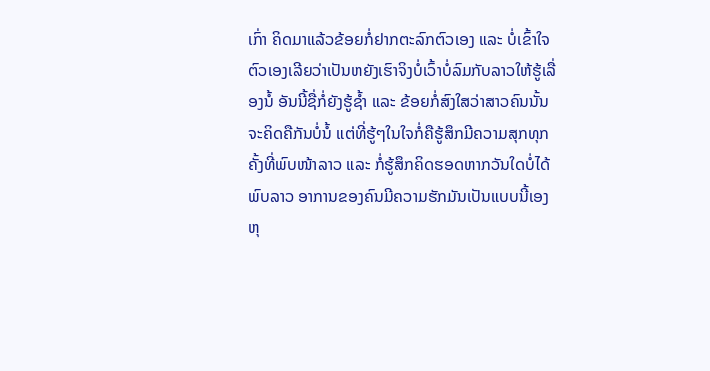ເກົ່າ ຄິດມາແລ້ວຂ້ອຍກໍ່ຢາກຕະລົກຕົວເອງ ແລະ ບໍ່ເຂົ້າໃຈຕົວເອງເລີຍວ່າເປັນຫຍັງເຮົາຈິງບໍ່ເວົ້າບໍ່ລົມກັບລາວໃຫ້ຮູ້ເລື່ອງນໍ້ ອັນນີ້ຊື່ກໍ່ຍັງຮູ້ຊ້ຳ ແລະ ຂ້ອຍກໍ່ສົງໃສວ່າສາວຄົນນັ້ນຈະຄິດຄືກັນບໍ່ນໍ້ ແຕ່ທີ່ຮູ້ໆໃນໃຈກໍ່ຄືຮູ້ສຶກມີຄວາມສຸກທຸກຄັ້ງທີ່ພົບໜ້າລາວ ແລະ ກໍ່ຮູ້ສຶກຄິດຮອດຫາກວັນໃດບໍ່ໄດ້ພົບລາວ ອາການຂອງຄົນມີຄວາມຮັກມັນເປັນແບບນີ້ເອງ ຫຸ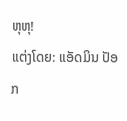ຫຸຫຸ!
ແຕ່ງໂດຍ: ແອັດມິນ ປັອກ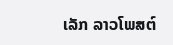ເລັກ ລາວໂພສຕ໌